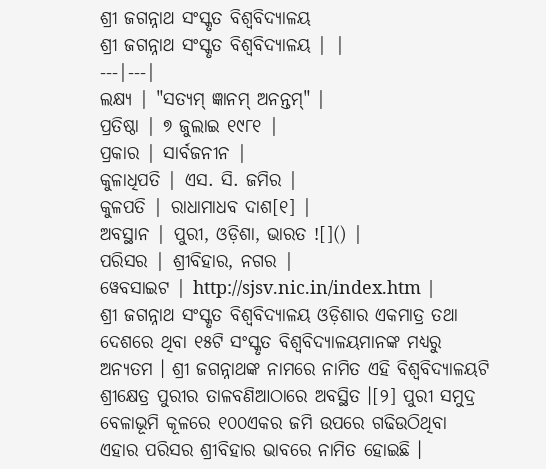ଶ୍ରୀ ଜଗନ୍ନାଥ ସଂସ୍କୃତ ବିଶ୍ୱବିଦ୍ୟାଳୟ
ଶ୍ରୀ ଜଗନ୍ନାଥ ସଂସ୍କୃତ ବିଶ୍ୱବିଦ୍ୟାଳୟ | |
---|---|
ଲକ୍ଷ୍ୟ | "ସତ୍ୟମ୍ ଜ୍ଞାନମ୍ ଅନନ୍ତମ୍" |
ପ୍ରତିଷ୍ଠା | ୭ ଜୁଲାଇ ୧୯୮୧ |
ପ୍ରକାର | ସାର୍ବଜନୀନ |
କୁଳାଧିପତି | ଏସ. ସି. ଜମିର |
କୁଳପତି | ରାଧାମାଧବ ଦାଶ[୧] |
ଅବସ୍ଥାନ | ପୁରୀ, ଓଡ଼ିଶା, ଭାରତ ![]() |
ପରିସର | ଶ୍ରୀବିହାର, ନଗର |
ୱେବସାଇଟ | http://sjsv.nic.in/index.htm |
ଶ୍ରୀ ଜଗନ୍ନାଥ ସଂସ୍କୃତ ବିଶ୍ୱବିଦ୍ୟାଳୟ ଓଡ଼ିଶାର ଏକମାତ୍ର ତଥା ଦେଶରେ ଥିବା ୧୫ଟି ସଂସ୍କୃତ ବିଶ୍ୱବିଦ୍ୟାଳୟମାନଙ୍କ ମଧ୍ୟରୁ ଅନ୍ୟତମ । ଶ୍ରୀ ଜଗନ୍ନାଥଙ୍କ ନାମରେ ନାମିତ ଏହି ବିଶ୍ୱବିଦ୍ୟାଳୟଟି ଶ୍ରୀକ୍ଷେତ୍ର ପୁରୀର ତାଳବଣିଆଠାରେ ଅବସ୍ଥିତ ।[୨] ପୁରୀ ସମୁଦ୍ର ବେଳାଭୂମି କୂଳରେ ୧୦୦ଏକର ଜମି ଉପରେ ଗଢିଉଠିଥିବା ଏହାର ପରିସର ଶ୍ରୀବିହାର ଭାବରେ ନାମିତ ହୋଇଛି ।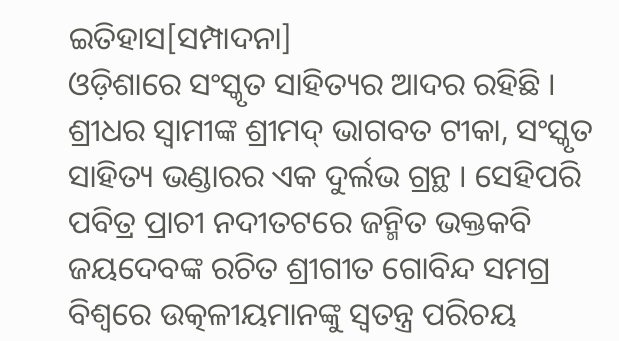ଇତିହାସ[ସମ୍ପାଦନା]
ଓଡ଼ିଶାରେ ସଂସ୍କୃତ ସାହିତ୍ୟର ଆଦର ରହିଛି । ଶ୍ରୀଧର ସ୍ୱାମୀଙ୍କ ଶ୍ରୀମଦ୍ ଭାଗବତ ଟୀକା, ସଂସ୍କୃତ ସାହିତ୍ୟ ଭଣ୍ଡାରର ଏକ ଦୁର୍ଲଭ ଗ୍ରନ୍ଥ । ସେହିପରି ପବିତ୍ର ପ୍ରାଚୀ ନଦୀତଟରେ ଜନ୍ମିତ ଭକ୍ତକବି ଜୟଦେବଙ୍କ ରଚିତ ଶ୍ରୀଗୀତ ଗୋବିନ୍ଦ ସମଗ୍ର ବିଶ୍ୱରେ ଉତ୍କଳୀୟମାନଙ୍କୁ ସ୍ୱତନ୍ତ୍ର ପରିଚୟ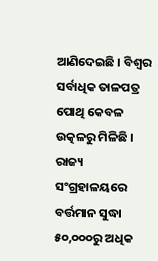ଆଣିଦେଇଛି । ବିଶ୍ୱର ସର୍ବାଧିକ ତାଳପତ୍ର ପୋଥି କେବଳ ଉତ୍କଳରୁ ମିଳିଛି । ରାଜ୍ୟ ସଂଗ୍ରହାଳୟରେ ବର୍ତ୍ତମାନ ସୁଦ୍ଧା ୫୦,୦୦୦ରୁ ଅଧିକ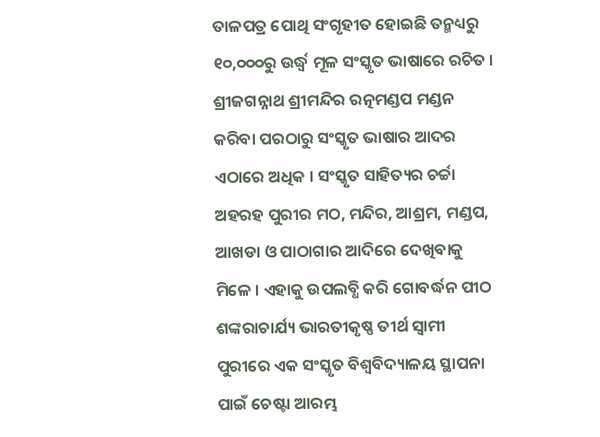ତାଳପତ୍ର ପୋଥି ସଂଗୃହୀତ ହୋଇଛି ତନ୍ମଧ୍ୟରୁ ୧୦,୦୦୦ରୁ ଉର୍ଦ୍ଧ୍ୱ ମୂଳ ସଂସ୍କୃତ ଭାଷାରେ ରଚିତ । ଶ୍ରୀଜଗନ୍ନାଥ ଶ୍ରୀମନ୍ଦିର ରତ୍ନମଣ୍ଡପ ମଣ୍ଡନ କରିବା ପରଠାରୁ ସଂସ୍କୃତ ଭାଷାର ଆଦର ଏଠାରେ ଅଧିକ । ସଂସ୍କୃତ ସାହିତ୍ୟର ଚର୍ଚ୍ଚା ଅହରହ ପୁରୀର ମଠ, ମନ୍ଦିର, ଆଶ୍ରମ, ମଣ୍ଡପ, ଆଖଡା ଓ ପାଠାଗାର ଆଦିରେ ଦେଖିବାକୁ ମିଳେ । ଏହାକୁ ଉପଲବ୍ଧି କରି ଗୋବର୍ଦ୍ଧନ ପୀଠ ଶଙ୍କରାଚାର୍ଯ୍ୟ ଭାରତୀକୃଷ୍ଣ ତୀର୍ଥ ସ୍ୱାମୀ ପୁରୀରେ ଏକ ସଂସ୍କୃତ ବିଶ୍ୱବିଦ୍ୟାଳୟ ସ୍ଥାପନା ପାଇଁ ଚେଷ୍ଟା ଆରମ୍ଭ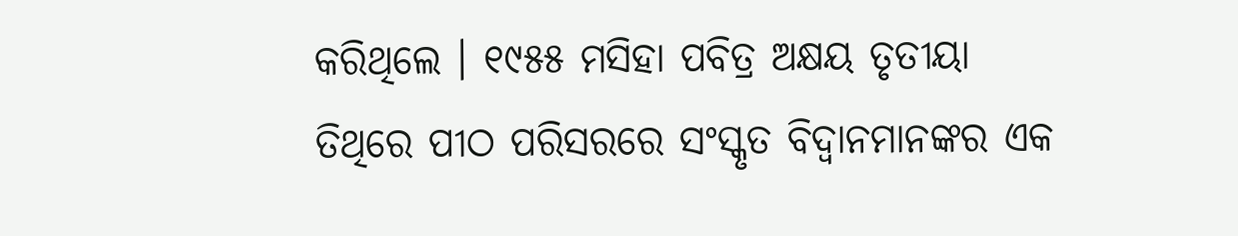କରିଥିଲେ । ୧୯୫୫ ମସିହା ପବିତ୍ର ଅକ୍ଷୟ ତୃତୀୟା ତିଥିରେ ପୀଠ ପରିସରରେ ସଂସ୍କୃତ ବିଦ୍ୱାନମାନଙ୍କର ଏକ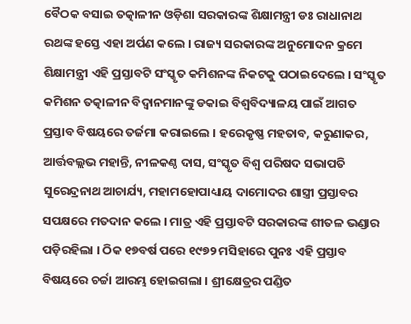ବୈଠକ ବସାଇ ତତ୍କାଳୀନ ଓଡ଼ିଶା ସରକାରଙ୍କ ଶିକ୍ଷାମନ୍ତ୍ରୀ ଡଃ ରାଧାନାଥ ରଥଙ୍କ ହସ୍ତେ ଏହା ଅର୍ପଣ କଲେ । ରାଜ୍ୟ ସରକାରଙ୍କ ଅନୁମୋଦନ କ୍ରମେ ଶିକ୍ଷାମନ୍ତ୍ରୀ ଏହି ପ୍ରସ୍ତାବଟି ସଂସ୍କୃତ କମିଶନଙ୍କ ନିକଟକୁ ପଠାଇଦେଲେ । ସଂସ୍କୃତ କମିଶନ ତତ୍କାଳୀନ ବିଦ୍ୱାନମାନଙ୍କୁ ଡକାଇ ବିଶ୍ୱବିଦ୍ୟାଳୟ ପାଇଁ ଆଗତ ପ୍ରସ୍ତାବ ବିଷୟରେ ତର୍ଜମା କରାଇଲେ । ହରେକୃଷ୍ଣ ମହତାବ, କରୁଣାକର, ଆର୍ତ୍ତବଲ୍ଲଭ ମହାନ୍ତି, ନୀଳକଣ୍ଠ ଦାସ, ସଂସ୍କୃତ ବିଶ୍ୱ ପରିଷଦ ସଭାପତି ସୁରେନ୍ଦ୍ରନାଥ ଆଚାର୍ଯ୍ୟ, ମହାମହୋପାଧ୍ୟାୟ ଦାମୋଦର ଶାସ୍ତ୍ରୀ ପ୍ରସ୍ତାବର ସପକ୍ଷରେ ମତଦାନ କଲେ । ମାତ୍ର ଏହି ପ୍ରସ୍ତାବଟି ସରକାରଙ୍କ ଶୀତଳ ଭଣ୍ଡାର ପଡ଼ିରହିଲା । ଠିକ ୧୭ବର୍ଷ ପରେ ୧୯୭୨ ମସିହାରେ ପୁନଃ ଏହି ପ୍ରସ୍ତାବ ବିଷୟରେ ଚର୍ଚ୍ଚା ଆରମ୍ଭ ହୋଇଗଲା । ଶ୍ରୀକ୍ଷେତ୍ରର ପଣ୍ଡିତ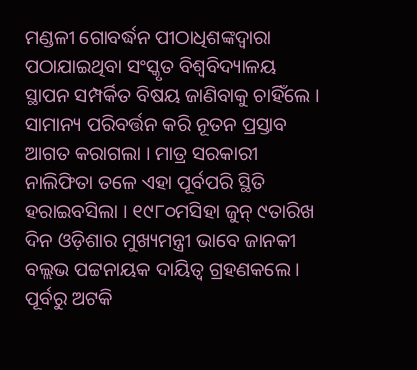ମଣ୍ଡଳୀ ଗୋବର୍ଦ୍ଧନ ପୀଠାଧିଶଙ୍କଦ୍ୱାରା ପଠାଯାଇଥିବା ସଂସ୍କୃତ ବିଶ୍ୱବିଦ୍ୟାଳୟ ସ୍ଥାପନ ସମ୍ପର୍କିତ ବିଷୟ ଜାଣିବାକୁ ଚାହିଁଲେ । ସାମାନ୍ୟ ପରିବର୍ତ୍ତନ କରି ନୂତନ ପ୍ରସ୍ତାବ ଆଗତ କରାଗଲା । ମାତ୍ର ସରକାରୀ ନାଲିଫିତା ତଳେ ଏହା ପୂର୍ବପରି ସ୍ଥିତି ହରାଇବସିଲା । ୧୯୮୦ମସିହା ଜୁନ୍ ୯ତାରିଖ ଦିନ ଓଡ଼ିଶାର ମୁଖ୍ୟମନ୍ତ୍ରୀ ଭାବେ ଜାନକୀ ବଲ୍ଲଭ ପଟ୍ଟନାୟକ ଦାୟିତ୍ୱ ଗ୍ରହଣକଲେ । ପୂର୍ବରୁ ଅଟକି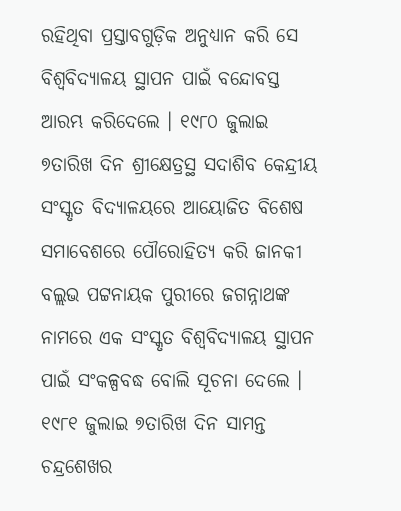ରହିଥିବା ପ୍ରସ୍ତାବଗୁଡ଼ିକ ଅନୁଧ୍ୟାନ କରି ସେ ବିଶ୍ୱବିଦ୍ୟାଳୟ ସ୍ଥାପନ ପାଇଁ ବନ୍ଦୋବସ୍ତ ଆରମ୍ଭ କରିଦେଲେ । ୧୯୮୦ ଜୁଲାଇ ୭ତାରିଖ ଦିନ ଶ୍ରୀକ୍ଷେତ୍ରସ୍ଥ ସଦାଶିବ କେନ୍ଦ୍ରୀୟ ସଂସ୍କୃତ ବିଦ୍ୟାଳୟରେ ଆୟୋଜିତ ବିଶେଷ ସମାବେଶରେ ପୌରୋହିତ୍ୟ କରି ଜାନକୀ ବଲ୍ଲଭ ପଟ୍ଟନାୟକ ପୁରୀରେ ଜଗନ୍ନାଥଙ୍କ ନାମରେ ଏକ ସଂସ୍କୃତ ବିଶ୍ୱବିଦ୍ୟାଳୟ ସ୍ଥାପନ ପାଇଁ ସଂକଳ୍ପବଦ୍ଧ ବୋଲି ସୂଚନା ଦେଲେ । ୧୯୮୧ ଜୁଲାଇ ୭ତାରିଖ ଦିନ ସାମନ୍ତ ଚନ୍ଦ୍ରଶେଖର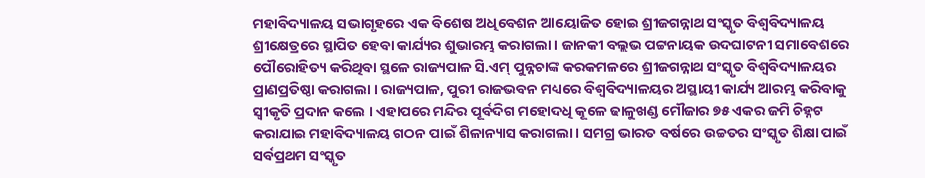ମହାବିଦ୍ୟାଳୟ ସଭାଗୃହରେ ଏକ ବିଶେଷ ଅଧିବେଶନ ଆୟୋଜିତ ହୋଇ ଶ୍ରୀଜଗନ୍ନାଥ ସଂସ୍କୃତ ବିଶ୍ୱବିଦ୍ୟାଳୟ ଶ୍ରୀକ୍ଷେତ୍ରରେ ସ୍ଥାପିତ ହେବା କାର୍ଯ୍ୟର ଶୁଭାରମ୍ଭ କରାଗଲା । ଜାନକୀ ବଲ୍ଲଭ ପଟ୍ଟନାୟକ ଉଦଘାଟନୀ ସମାବେଶରେ ପୌରୋହିତ୍ୟ କରିଥିବା ସ୍ଥଳେ ରାଜ୍ୟପାଳ ସି.ଏମ୍ ପୁନ୍ନଚାଙ୍କ କରକମଳରେ ଶ୍ରୀଜଗନ୍ନାଥ ସଂସ୍କୃତ ବିଶ୍ୱବିଦ୍ୟାଳୟର ପ୍ରାଣପ୍ରତିଷ୍ଠା କରାଗଲା । ରାଜ୍ୟପାଳ, ପୁରୀ ରାଜଭବନ ମଧ୍ୟରେ ବିଶ୍ୱବିଦ୍ୟାଳୟର ଅସ୍ଥାୟୀ କାର୍ଯ୍ୟ ଆରମ୍ଭ କରିବାକୁ ସ୍ୱୀକୃତି ପ୍ରଦାନ କଲେ । ଏହାପରେ ମନ୍ଦିର ପୂର୍ବଦିଗ ମହୋଦଧି କୂଳେ ଢାଳୁଖଣ୍ଡ ମୌଜାର ୭୫ ଏକର ଜମି ଚିହ୍ନଟ କରାଯାଇ ମହାବିଦ୍ୟାଳୟ ଗଠନ ପାଇଁ ଶିଳାନ୍ୟାସ କରାଗଲା । ସମଗ୍ର ଭାରତ ବର୍ଷରେ ଉଚ୍ଚତର ସଂସ୍କୃତ ଶିକ୍ଷା ପାଇଁ ସର୍ବପ୍ରଥମ ସଂସ୍କୃତ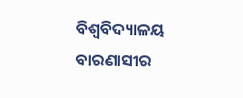ବିଶ୍ୱବିଦ୍ୟାଳୟ ବାରଣାସୀର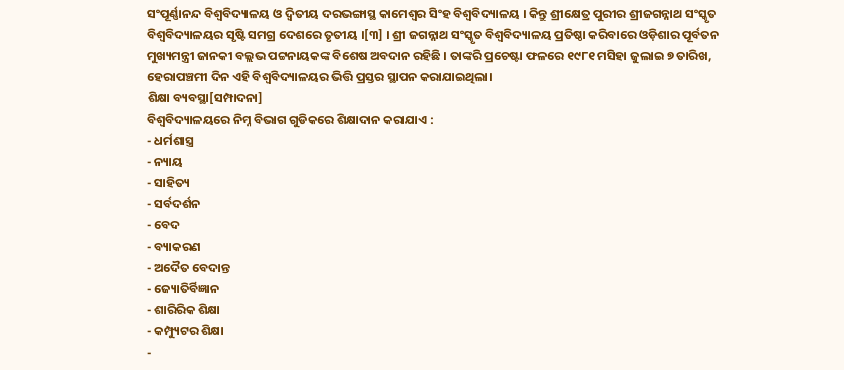ସଂପୂର୍ଣ୍ଣାନନ୍ଦ ବିଶ୍ୱବିଦ୍ୟାଳୟ ଓ ଦ୍ୱିତୀୟ ଦରଭଙ୍ଗାସ୍ଥ କାମେଶ୍ୱର ସିଂହ ବିଶ୍ୱବିଦ୍ୟାଳୟ । କିନ୍ତୁ ଶ୍ରୀକ୍ଷେତ୍ର ପୁରୀର ଶ୍ରୀଜଗନ୍ନାଥ ସଂସ୍କୃତ ବିଶ୍ୱବିଦ୍ୟାଳୟର ସୃଷ୍ଟି ସମଗ୍ର ଦେଶରେ ତୃତୀୟ ।[୩] । ଶ୍ରୀ ଜଗନ୍ନାଥ ସଂସ୍କୃତ ବିଶ୍ୱବିଦ୍ୟାଳୟ ପ୍ରତିଷ୍ଠା କରିବାରେ ଓଡ଼ିଶାର ପୂର୍ବତନ ମୁଖ୍ୟମନ୍ତ୍ରୀ ଜାନକୀ ବଲ୍ଲଭ ପଟ୍ଟନାୟକଙ୍କ ବିଶେଷ ଅବଦାନ ରହିଛି । ତାଙ୍କରି ପ୍ରଚେଷ୍ଟା ଫଳରେ ୧୯୮୧ ମସିହା ଜୁଲାଇ ୭ ତାରିଖ, ହେରାପଞ୍ଚମୀ ଦିନ ଏହି ବିଶ୍ୱବିଦ୍ୟାଳୟର ଭିତ୍ତି ପ୍ରସ୍ତର ସ୍ଥାପନ କରାଯାଇଥିଲା।
ଶିକ୍ଷା ବ୍ୟବସ୍ଥା[ସମ୍ପାଦନା]
ବିଶ୍ୱବିଦ୍ୟାଳୟରେ ନିମ୍ନ ବିଭାଗ ଗୁଡିକରେ ଶିକ୍ଷାଦାନ କରାଯାଏ :
- ଧର୍ମଶାସ୍ତ୍ର
- ନ୍ୟାୟ
- ସାହିତ୍ୟ
- ସର୍ବଦର୍ଶନ
- ବେଦ
- ବ୍ୟାକରଣ
- ଅଦୈତ ବେଦାନ୍ତ
- ଜ୍ୟୋତିର୍ବିଜ୍ଞାନ
- ଶାରିରିକ ଶିକ୍ଷା
- କମ୍ପ୍ୟୁଟର ଶିକ୍ଷା
-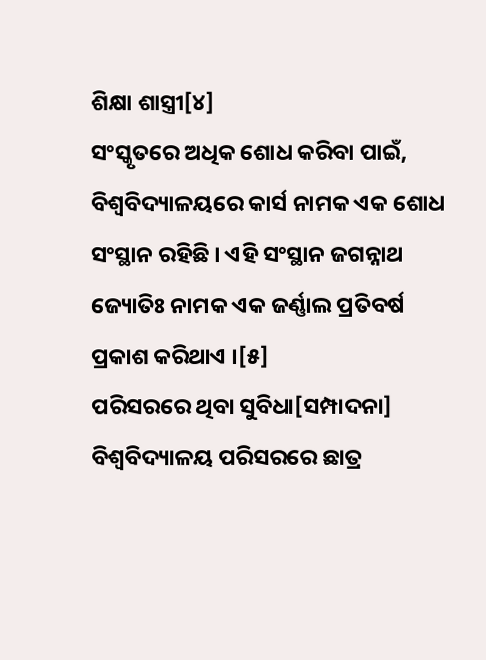ଶିକ୍ଷା ଶାସ୍ତ୍ରୀ[୪]
ସଂସ୍କୃତରେ ଅଧିକ ଶୋଧ କରିବା ପାଇଁ, ବିଶ୍ୱବିଦ୍ୟାଳୟରେ କାର୍ସ ନାମକ ଏକ ଶୋଧ ସଂସ୍ଥାନ ରହିଛି । ଏହି ସଂସ୍ଥାନ ଜଗନ୍ନାଥ ଜ୍ୟୋତିଃ ନାମକ ଏକ ଜର୍ଣ୍ଣାଲ ପ୍ରତିବର୍ଷ ପ୍ରକାଶ କରିଥାଏ ।[୫]
ପରିସରରେ ଥିବା ସୁବିଧା[ସମ୍ପାଦନା]
ବିଶ୍ୱବିଦ୍ୟାଳୟ ପରିସରରେ ଛାତ୍ର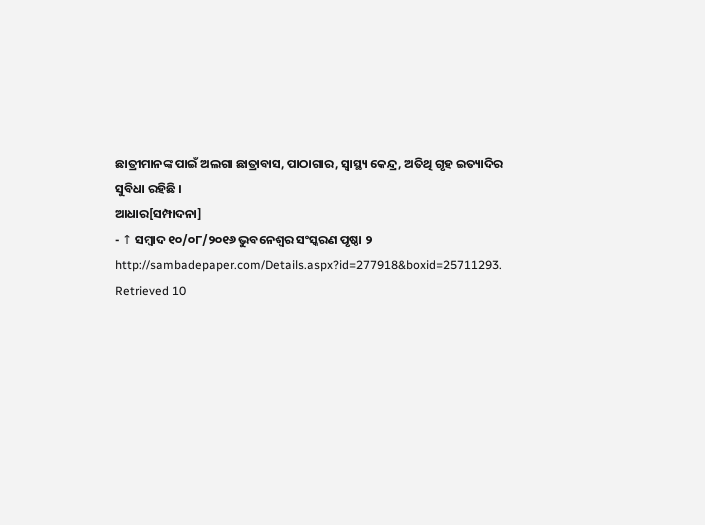ଛାତ୍ରୀମାନଙ୍କ ପାଇଁ ଅଲଗା ଛାତ୍ରାବାସ, ପାଠାଗାର, ସ୍ୱାସ୍ଥ୍ୟ କେନ୍ଦ୍ର, ଅତିଥି ଗୃହ ଇତ୍ୟାଦିର ସୁବିଧା ରହିଛି ।
ଆଧାର[ସମ୍ପାଦନା]
- ↑ ସମ୍ବାଦ ୧୦/୦୮/୨୦୧୬ ଭୁବନେଶ୍ୱର ସଂସ୍କରଣ ପୃଷ୍ଠା ୨ http://sambadepaper.com/Details.aspx?id=277918&boxid=25711293. Retrieved 10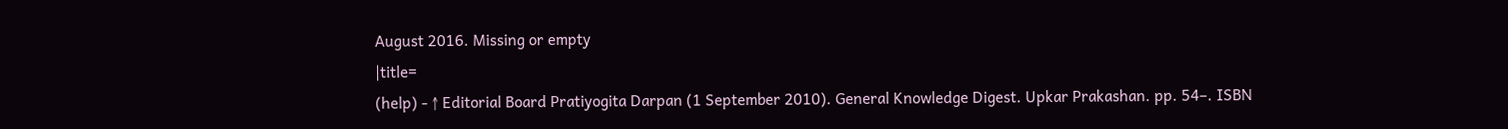August 2016. Missing or empty
|title=
(help) - ↑ Editorial Board Pratiyogita Darpan (1 September 2010). General Knowledge Digest. Upkar Prakashan. pp. 54–. ISBN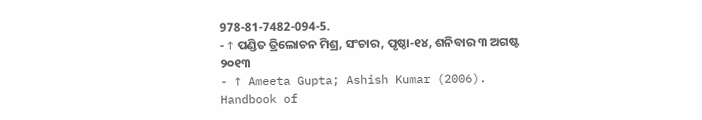978-81-7482-094-5.
- ↑ ପଣ୍ଡିତ ତ୍ରିଲୋଚନ ମିଶ୍ର, ସଂଚାର, ପୃଷ୍ଠା-୧୪, ଶନିବାର ୩ ଅଗଷ୍ଟ ୨୦୧୩
- ↑ Ameeta Gupta; Ashish Kumar (2006). Handbook of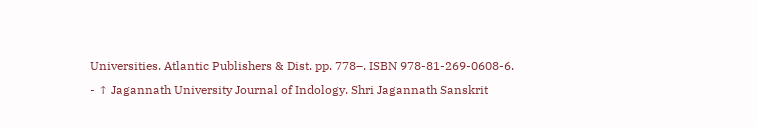Universities. Atlantic Publishers & Dist. pp. 778–. ISBN 978-81-269-0608-6.
- ↑ Jagannath University Journal of Indology. Shri Jagannath Sanskrit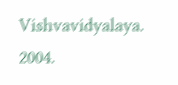Vishvavidyalaya. 2004.